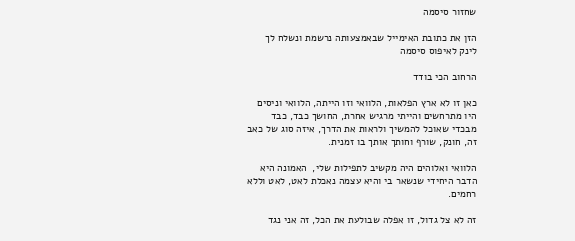שחזור סיסמה

הזן את כתובת האימייל שבאמצעותה נרשמת ונשלח לך לינק לאיפוס סיסמה

הרחוב הכי בודד

כאן זו לא ארץ הפלאות, הלוואי וזו הייתה, הלוואי וניסים היו מתרחשים והייתי מרגיש אחרת, החושך כבד, כבד מבכדי שאוכל להמשיך ולראות את הדרך, איזה סוג של כאב זה, חונק, שורף וחותך אותך בו זמנית.

הלוואי ואלוהים היה מקשיב לתפילות שלי,  האמונה היא הדבר היחידי שנשאר בי והיא עצמה נאכלת לאט, לאט וללא רחמים.

זה לא צל גדול, זו אפלה שבולעת את הכל, זה אני נגד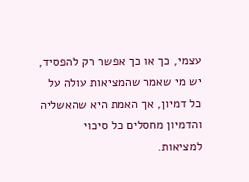עצמי, כך או כך אפשר רק להפסיד, יש מי שאמר שהמציאות עולה על כל דמיון, אך האמת היא שהאשליה והדמיון מחסלים כל סיכוי למציאות.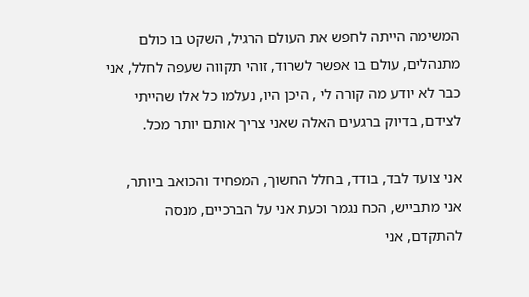המשימה הייתה לחפש את העולם הרגיל, השקט בו כולם מתנהלים, עולם בו אפשר לשרוד, זוהי תקווה שעפה לחלל, אני כבר לא יודע מה קורה לי , היכן היו, נעלמו כל אלו שהייתי לצידם, בדיוק ברגעים האלה שאני צריך אותם יותר מכל.

אני צועד לבד, בודד, בחלל החשוך, המפחיד והכואב ביותר, אני מתבייש, הכח נגמר וכעת אני על הברכיים, מנסה להתקדם, אני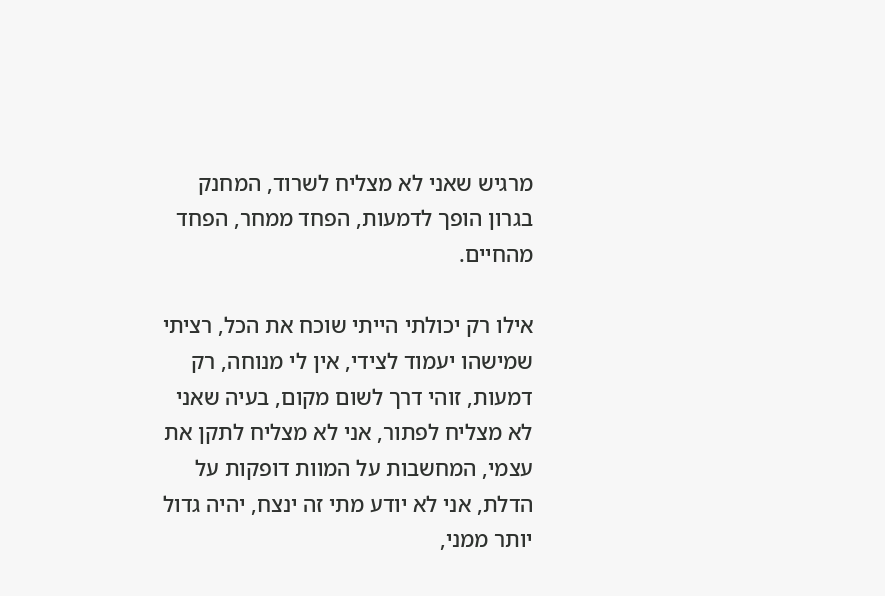מרגיש שאני לא מצליח לשרוד, המחנק בגרון הופך לדמעות, הפחד ממחר, הפחד מהחיים.

אילו רק יכולתי הייתי שוכח את הכל, רציתי שמישהו יעמוד לצידי, אין לי מנוחה, רק דמעות, זוהי דרך לשום מקום, בעיה שאני לא מצליח לפתור, אני לא מצליח לתקן את עצמי, המחשבות על המוות דופקות על הדלת, אני לא יודע מתי זה ינצח, יהיה גדול יותר ממני,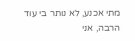מתי אכנע, לא נותר בי עוד הרבה, אני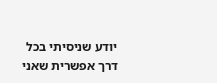יודע שניסיתי בכל דרך אפשרית שאני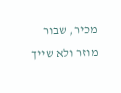מכיר, שבור מוזר ולא שייך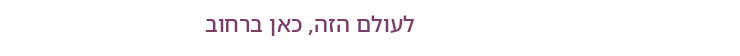לעולם הזה, כאן ברחוב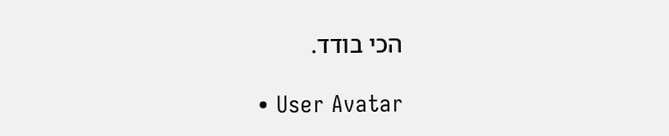הכי בודד.

  • User Avatar